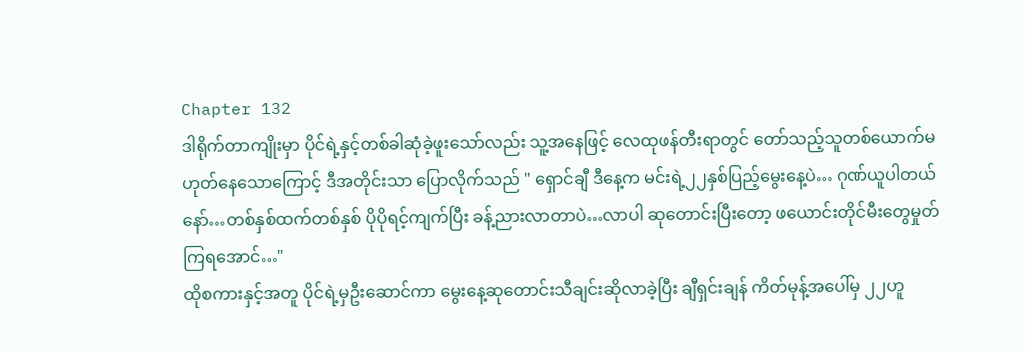Chapter 132
ဒါရိုက်တာကျိုးမှာ ပိုင်ရဲ့နှင့်တစ်ခါဆုံခဲ့ဖူးသော်လည်း သူ့အနေဖြင့် လေထုဖန်တီးရာတွင် တော်သည့်သူတစ်ယောက်မဟုတ်နေသောကြောင့် ဒီအတိုင်းသာ ပြောလိုက်သည် " ရှောင်ချီ ဒီနေ့က မင်းရဲ့၂၂နှစ်ပြည့်မွေးနေ့ပဲ… ဂုဏ်ယူပါတယ်နော်…တစ်နှစ်ထက်တစ်နှစ် ပိုပိုရင့်ကျက်ပြီး ခန့်ညားလာတာပဲ…လာပါ ဆုတောင်းပြီးတော့ ဖယောင်းတိုင်မီးတွေမှုတ်ကြရအောင်…"
ထိုစကားနှင့်အတူ ပိုင်ရဲ့မှဦးဆောင်ကာ မွေးနေ့ဆုတောင်းသီချင်းဆိုလာခဲ့ပြီး ချီရှင်းချန် ကိတ်မုန့်အပေါ်မှ ၂၂ဟူ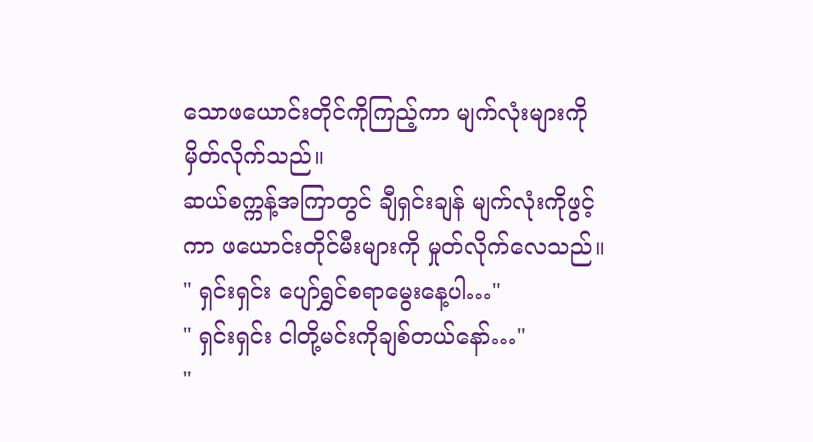သောဖယောင်းတိုင်ကိုကြည့်ကာ မျက်လုံးများကိုမှိတ်လိုက်သည်။
ဆယ်စက္ကန့်အကြာတွင် ချီရှင်းချန် မျက်လုံးကိုဖွင့်ကာ ဖယောင်းတိုင်မီးများကို မှုတ်လိုက်လေသည်။
" ရှင်းရှင်း ပျော်ရွှင်စရာမွေးနေ့ပါ…"
" ရှင်းရှင်း ငါတို့မင်းကိုချစ်တယ်နော်…"
"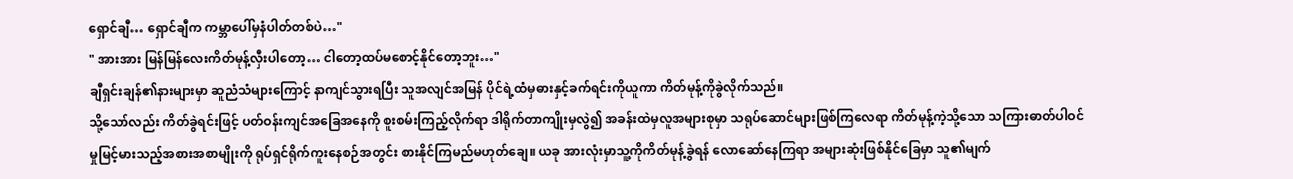ရှောင်ချီ… ရှောင်ချီက ကမ္ဘာပေါ်မှနံပါတ်တစ်ပဲ…"
" အားအား မြန်မြန်လေးကိတ်မုန့်လှီးပါတော့… ငါတော့ထပ်မစောင့်နိုင်တော့ဘူး…"
ချီရှင်းချန်၏နားများမှာ ဆူညံသံများကြောင့် နာကျင်သွားရပြီး သူအလျင်အမြန် ပိုင်ရဲ့ထံမှဓားနှင့်ခက်ရင်းကိုယူကာ ကိတ်မုန့်ကိုခွဲလိုက်သည်။
သို့သော်လည်း ကိတ်ခွဲရင်းဖြင့် ပတ်ဝန်းကျင်အခြေအနေကို စူးစမ်းကြည့်လိုက်ရာ ဒါရိုက်တာကျိုးမှလွဲ၍ အခန်းထဲမှလူအများစုမှာ သရုပ်ဆောင်များဖြစ်ကြလေရာ ကိတ်မုန့်ကဲ့သို့သော သကြားဓာတ်ပါဝင်မှုမြင့်မားသည့်အစားအစာမျိုးကို ရုပ်ရှင်ရိုက်ကူးနေစဉ်အတွင်း စားနိုင်ကြမည်မဟုတ်ချေ။ ယခု အားလုံးမှာသူ့ကိုကိတ်မုန့်ခွဲရန် လောဆော်နေကြရာ အများဆုံးဖြစ်နိုင်ခြေမှာ သူ၏မျက်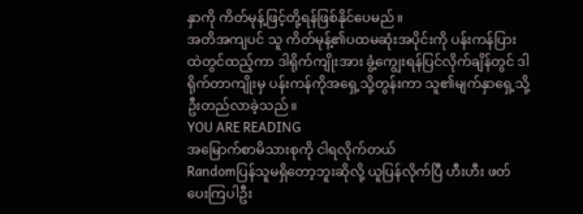နှာကို ကိတ်မုန့်ဖြင့်တို့ရန်ဖြစ်နိုင်ပေမည်။
အတိအကျပင် သူ ကိတ်မုန့်၏ပထမဆုံးအပိုင်းကို ပန်းကန်ပြားထဲတွင်ထည့်ကာ ဒါရိုက်ကျိုးအား ခွံ့ကျွေးရန်ပြင်လိုက်ချိန်တွင် ဒါရိုက်တာကျိုးမှ ပန်းကန်ကိုအရှေ့သို့တွန်းကာ သူ၏မျက်နှာရှေ့သို့ ဦးတည်လာခဲ့သည်။
YOU ARE READING
အမြောက်စာမိသားစုကို ငါရလိုက်တယ်
Randomပြန်သူမရှိတော့ဘူးဆိုလို့ ယူပြန်လိုက်ပြီ ဟီးဟီး ဖတ်ပေးကြပါဦး